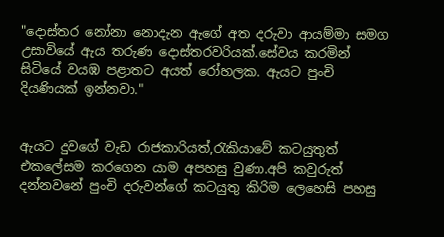"දොස්තර නෝනා නොදැන ඇගේ අත දරුවා ආයම්මා සමග උසාවියේ ඇය තරුණ දොස්තරවරියක්.සේවය කරමින් සිටියේ වයඹ පළාතට අයත් රෝහලක. ඇයට පුංචි දියණියක් ඉන්නවා."


ඇයට දුවගේ වැඩ රාජකාරියත්,රැකියාවේ කටයුතුත් එකලේසම කරගෙන යාම අපහසු වුණා.අපි කවුරුත් දන්නවනේ පුංචි දරුවන්ගේ කටයුතු කිරිම ලෙහෙසි පහසු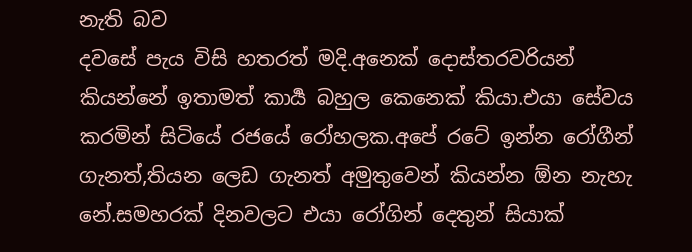නැති බව
දවසේ පැය විසි හතරත් මදි.අනෙක් දොස්තරවරියන් කියන්නේ ඉතාමත් කාර්‍ය බහුල කෙනෙක් කියා.එයා සේවය කරමින් සිටියේ රජයේ රෝහලක.අපේ රටේ ඉන්න රෝගීන් ගැනත්,තියන ලෙඩ ගැනත් අමුතුවෙන් කියන්න ඕන නැහැ නේ.සමහරක් දිනවලට එයා රෝගින් දෙතුන් සියාක්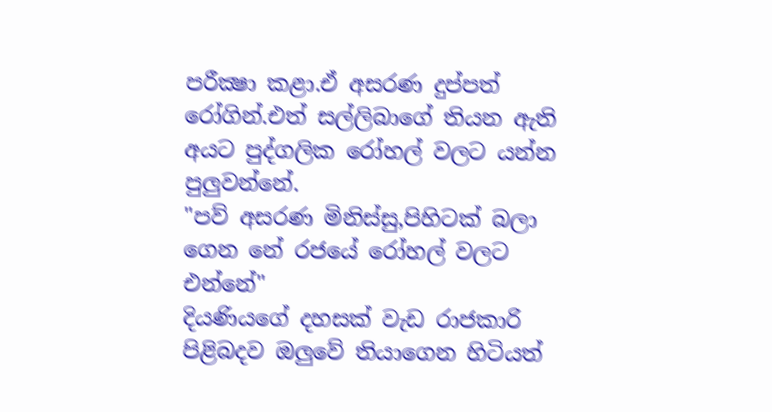පරීක්‍ෂා කළා.ඒ අසරණ දුප්පත් රෝගින්.එත් සල්ලිබාගේ තියන ඇති අයට පුද්ගලික රෝහල් වලට යන්න පුලුවන්නේ.
"පව් අසරණ මිනිස්සු,පිහිටක් බලා ගෙන නේ රජයේ රෝහල් වලට එන්නේ"
දියණියගේ දහසක් වැඩ රාජකාරි පිළිබදව ඔලුවේ තියාගෙන හිටියත්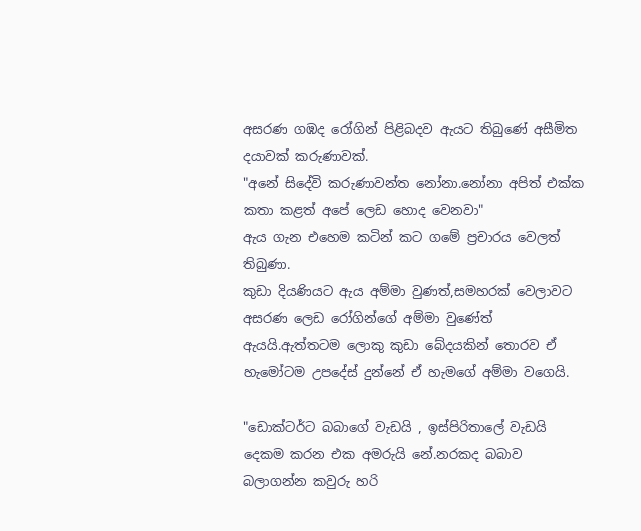අසරණ ගඹද රෝගින් පිළිබදව ඇයට තිබුණේ අසීමිත දයාවක් කරුණාවක්.
"අනේ සිදේවි කරුණාවන්ත නෝනා.නෝනා අපිත් එක්ක කතා කළත් අපේ ලෙඩ හොද වෙනවා"
ඇය ගැන එහෙම කටින් කට ගමේ ප්‍රචාරය වෙලත් තිබුණා.
කුඩා දියණියට ඇය අම්මා වුණත්,සමහරක් වෙලාවට අසරණ ලෙඩ රෝගින්ගේ අම්මා වුණේත් ඇයයි.ඇත්තටම ලොකු කුඩා බේදයකින් තොරව ඒ හැමෝටම උපදේස් දුන්නේ ඒ හැමගේ අම්මා වගෙයි.

"ඩොක්ටර්ට බබාගේ වැඩයි , ඉස්පිරිතාලේ වැඩයි දෙකම කරන එක අමරුයි නේ.නරකද බබාව බලාගන්න කවුරු හරි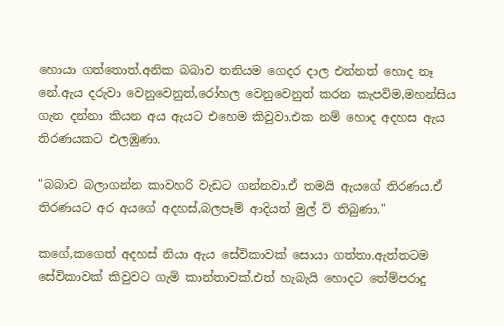හොයා ගත්තොත්.අනික බබාව තනියම ගෙදර දාල එන්නත් හොද නෑ නේ.ඇය දරුවා වෙනුවෙනුත්,රෝහල වෙනුවෙනුත් කරන කැපවිම,මහන්සිය ගැන දන්නා කියන අය ඇයට එහෙම කිවුවා.එක නම් හොද අදහස ඇය තිරණයකට එලඹුණා.

"බබාව බලාගන්න කාවහරි වැඩට ගන්නවා.ඒ තමයි ඇයගේ තිරණය.ඒ තිරණයට අර අයගේ අදහස්,බලපෑම් ආදියත් මුල් වි තිබුණා."

කගේ,කගෙත් අදහස් නියා ඇය සේවිකාවක් සොයා ගත්තා.ඇත්තටම සේවිකාවක් කිවුවට ගැමි කාන්තාවක්.එත් හැබැයි හොදට තේම්පරාදු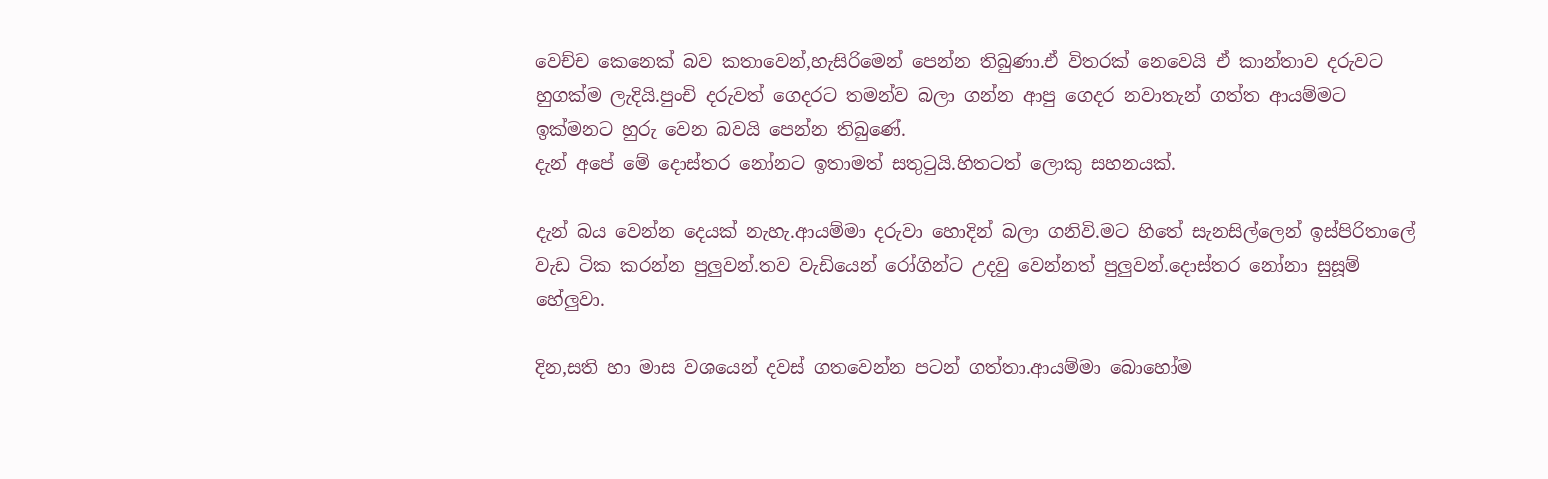වෙච්ච කෙනෙක් බව කතාවෙන්,හැසිරිමෙන් පෙන්න තිබුණා.ඒ විතරක් නෙවෙයි ඒ කාන්තාව දරුවට හුගක්ම ලැදියි.පුංචි දරුවත් ගෙදරට තමන්ව බලා ගන්න ආපු ගෙදර නවාතැන් ගත්ත ආයම්මට ඉක්මනට හුරු වෙන බවයි පෙන්න තිබුණේ.
දැන් අපේ මේ දොස්තර නෝනට ඉතාමත් සතුටුයි.හිතටත් ලොකු සහනයක්.

දැන් බය වෙන්න දෙයක් නැහැ.ආයම්මා දරුවා හොදින් බලා ගනිවි.මට හිතේ සැනසිල්ලෙන් ඉස්පිරිතාලේ වැඩ ටික කරන්න පුලුවන්.තව වැඩියෙන් රෝගින්ට උදවු වෙන්නත් පුලුවන්.දොස්තර නෝනා සුසූම් හේලුවා.

දින,සති හා මාස වශයෙන් දවස් ගතවෙන්න පටන් ගත්තා.ආයම්මා බොහෝම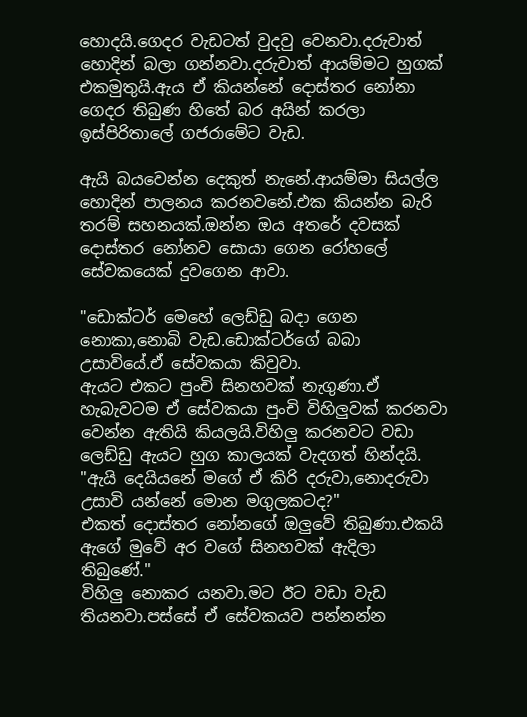හොදයි.ගෙදර වැඩටත් වුදවු වෙනවා.දරුවාත් හොදින් බලා ගන්නවා.දරුවාත් ආයම්මට හුගක් එකමුතුයි.ඇය ඒ කියන්නේ දොස්තර නෝනා ගෙදර තිබුණ හිතේ බර අයින් කරලා ඉස්පිරිතාලේ ගජරාමේට වැඩ.

ඇයි බයවෙන්න දෙකුත් නැනේ.ආයම්මා සියල්ල හොදින් පාලනය කරනවනේ.එක කියන්න බැරි තරම් සහනයක්.ඔන්න ඔය අතරේ දවසක් දොස්තර නෝනව සොයා ගෙන රෝහලේ සේවකයෙක් දුවගෙන ආවා.

"ඩොක්ටර් මෙහේ ලෙඩ්ඩු බදා ගෙන නොකා,නොබි වැඩ.ඩොක්ටර්ගේ බබා උසාවියේ.ඒ සේවකයා කිවුවා.
ඇයට එකට පුංචි සිනහවක් නැගුණා.ඒ හැබැවටම ඒ සේවකයා පුංචි විහිලුවක් කරනවා වෙන්න ඇතියි කියලයි.විහිලු කරනවට වඩා ලෙඩ්ඩු ඇයට හුග කාලයක් වැදගත් හින්දයි.
"ඇයි දෙයියනේ මගේ ඒ කිරි දරුවා,නොදරුවා උසාවි යන්නේ මොන මගුලකටද?"
එකත් දොස්තර නෝනගේ ඔලුවේ තිබුණා.එකයි ඇගේ මුවේ අර වගේ සිනහවක් ඇදිලා තිබුණේ."
විහිලු නොකර යනවා.මට ඊට වඩා වැඩ තියනවා.පස්සේ ඒ සේවකයව පන්නන්න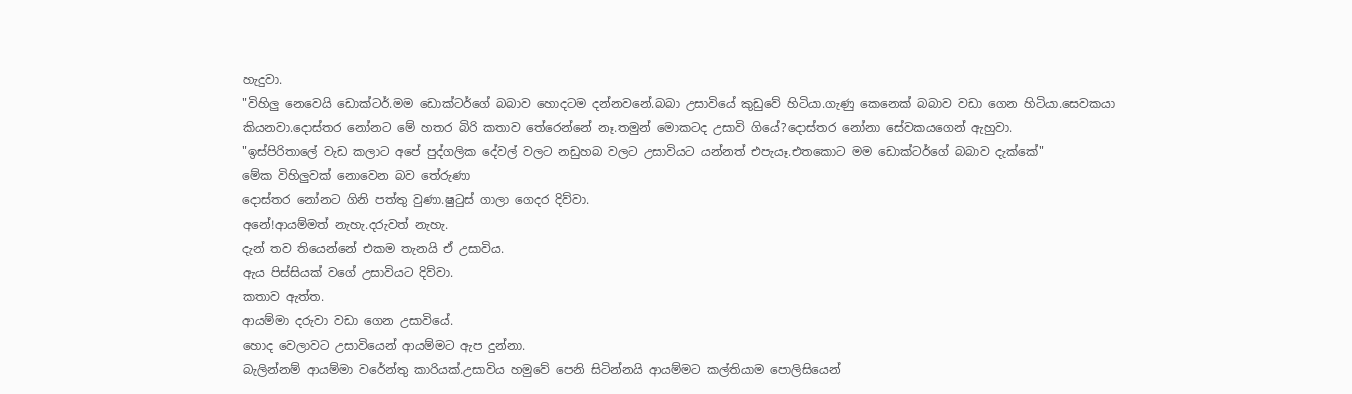හැදුවා.
"විහිලු නෙවෙයි ඩොක්ටර්.මම ඩොක්ටර්ගේ බබාව හොදටම දන්නවනේ.බබා උසාවියේ කුඩුවේ හිටියා.ගැණු කෙනෙක් බබාව වඩා ගෙන හිටියා.සෙවකයා කියනවා.දොස්තර නෝනට මේ හතර බිරි කතාව තේරෙන්නේ නෑ.තමුන් මොකටද උසාවි ගියේ?දොස්තර නෝනා සේවකයගෙන් ඇහුවා.
"ඉස්පිරිතාලේ වැඩ කලාට අපේ පුද්ගලික දේවල් වලට නඩුහබ වලට උසාවියට යන්නත් එපැයෑ.එතකොට මම ඩොක්ටර්ගේ බබාව දැක්කේ"
මේක විහිලුවක් නොවෙන බව තේරුණා
දොස්තර නෝනට ගිනි පත්තු වුණා.ෂුටුස් ගාලා ගෙදර දිව්වා.
අනේ!ආයම්මත් නැහැ.දරුවත් නැහැ.
දැන් තව තියෙන්නේ එකම තැනයි ඒ උසාවිය.
ඇය පිස්සියක් වගේ උසාවියට දිව්වා.
කතාව ඇත්ත.
ආයම්මා දරුවා වඩා ගෙන උසාවියේ.
හොද වෙලාවට උසාවියෙන් ආයම්මට ඇප දුන්නා.
බැලින්නම් ආයම්මා වරේන්තු කාරියක්.උසාවිය හමුවේ පෙනි සිටින්නයි ආයම්මට කල්තියාම පොලිසියෙන්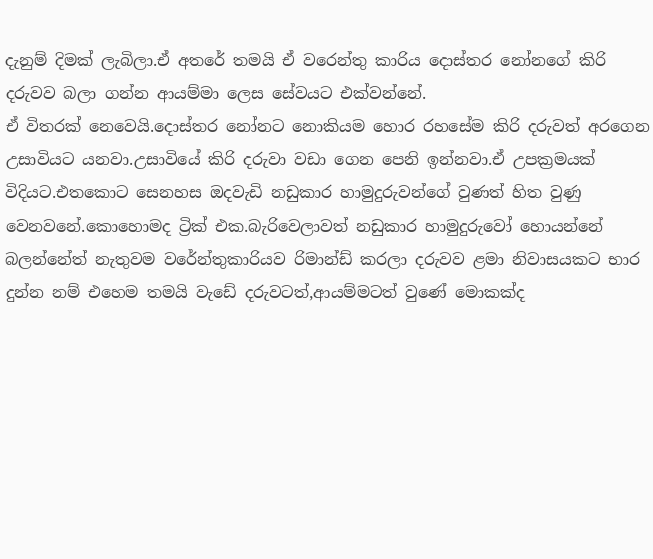දැනුම් දිමක් ලැබිලා.ඒ අතරේ තමයි ඒ වරෙන්තු කාරිය දොස්තර නෝනගේ කිරි දරුවව බලා ගන්න ආයම්මා ලෙස සේවයට එක්වන්නේ.
ඒ විතරක් නෙවෙයි.දොස්තර නෝනට නොකියම හොර රහසේම කිරි දරුවත් අරගෙන උසාවියට යනවා.උසාවියේ කිරි දරුවා වඩා ගෙන පෙනි ඉන්නවා.ඒ උපක්‍රමයක් විදියට.එතකොට සෙනහස ඔදවැඩි නඩුකාර හාමුදුරුවන්ගේ වුණත් හිත වුණු වෙනවනේ.කොහොමද ට්‍රික් එක.බැරිවෙලාවත් නඩුකාර හාමුදුරුවෝ හොයන්නේ බලන්නේත් නැතුවම වරේන්තුකාරියව රිමාන්ඩ් කරලා දරුවව ළමා නිවාසයකට භාර දුන්න නම් එහෙම තමයි වැඩේ දරුවටත්,ආයම්මටත් වුණේ මොකක්ද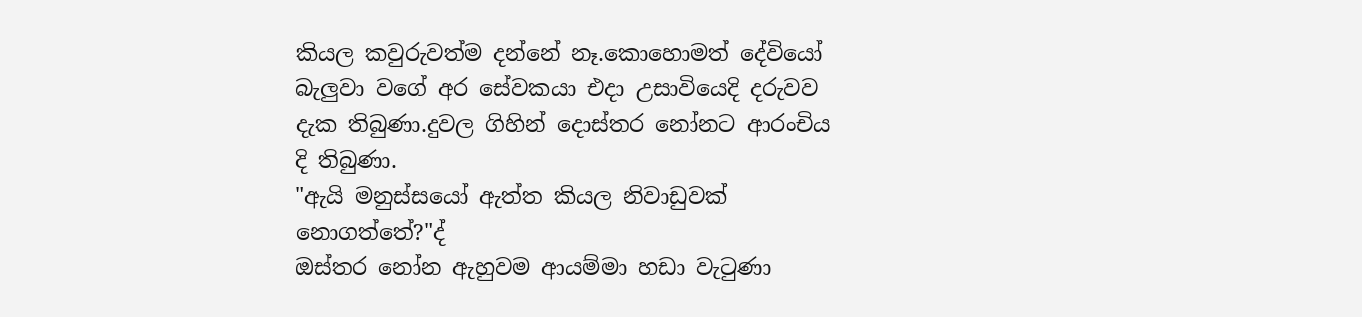කියල කවුරුවත්ම දන්නේ නෑ.කොහොමත් දේවියෝ බැලුවා වගේ අර සේවකයා එදා උසාවියෙදි දරුවව දැක තිබුණා.දුවල ගිහින් දොස්තර නෝනට ආරංචිය දි තිබුණා.
"ඇයි මනුස්සයෝ ඇත්ත කියල නිවාඩුවක් නොගත්තේ?"ද්
ඔස්තර නෝන ඇහුවම ආයම්මා හඩා වැටුණා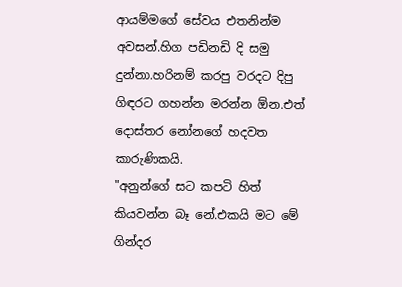ආයම්මගේ සේවය එතනින්ම අවසන්.හිග පඩිනඩි දි සමු දුන්නා.හරිනම් කරපු වරදට දිපු ගිඳරට ගහන්න මරන්න ඕන.එත් දොස්තර නෝනගේ හදවත කාරුණිකයි.
"අනුන්ගේ සට කපටි හිත් කියවන්න බෑ නේ.එකයි මට මේ ගින්දර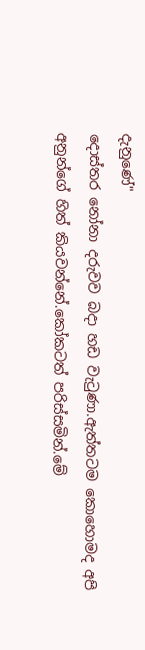දැනුණේ"
දොස්තර නෝනා දරුවව බදා හඩ වැටුණා.ඇත්තටම කොහොමද අපි අනුන්ගේ හිත් කියවන්නේ.කෝකටත් පරිස්සමින්.මේ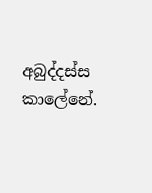අබුද්දස්ස කාලේනේ.